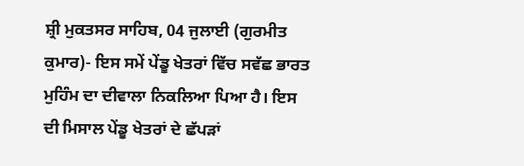ਸ਼੍ਰੀ ਮੁਕਤਸਰ ਸਾਹਿਬ, 04 ਜੁਲਾਈ (ਗੁਰਮੀਤ ਕੁਮਾਰ)- ਇਸ ਸਮੇਂ ਪੇਂਡੂ ਖੇਤਰਾਂ ਵਿੱਚ ਸਵੱਛ ਭਾਰਤ ਮੁਹਿੰਮ ਦਾ ਦੀਵਾਲਾ ਨਿਕਲਿਆ ਪਿਆ ਹੈ। ਇਸ ਦੀ ਮਿਸਾਲ ਪੇਂਡੂ ਖੇਤਰਾਂ ਦੇ ਛੱਪੜਾਂ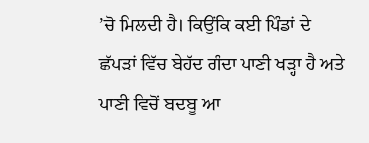’ਚੋ ਮਿਲਦੀ ਹੈ। ਕਿਉਂਕਿ ਕਈ ਪਿੰਡਾਂ ਦੇ ਛੱਪੜਾਂ ਵਿੱਚ ਬੇਹੱਦ ਗੰਦਾ ਪਾਣੀ ਖੜ੍ਹਾ ਹੈ ਅਤੇ ਪਾਣੀ ਵਿਚੋਂ ਬਦਬੂ ਆ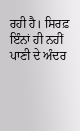ਰਹੀ ਹੈ। ਸਿਰਫ਼ ਇੰਨਾਂ ਹੀ ਨਹੀਂ ਪਾਣੀ ਦੇ ਅੰਦਰ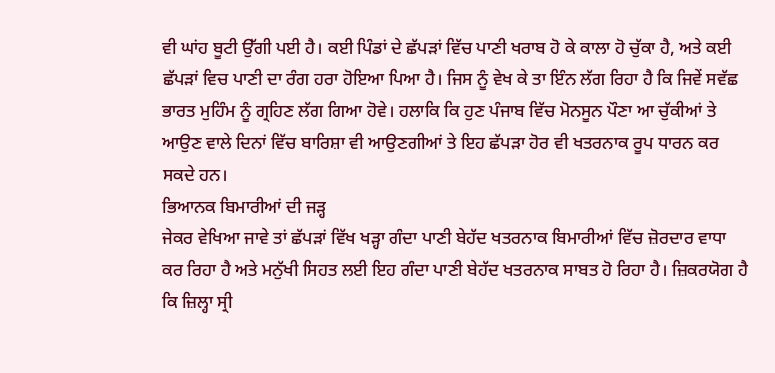ਵੀ ਘਾਂਹ ਬੂਟੀ ਉੱਗੀ ਪਈ ਹੈ। ਕਈ ਪਿੰਡਾਂ ਦੇ ਛੱਪੜਾਂ ਵਿੱਚ ਪਾਣੀ ਖਰਾਬ ਹੋ ਕੇ ਕਾਲਾ ਹੋ ਚੁੱਕਾ ਹੈ, ਅਤੇ ਕਈ ਛੱਪੜਾਂ ਵਿਚ ਪਾਣੀ ਦਾ ਰੰਗ ਹਰਾ ਹੋਇਆ ਪਿਆ ਹੈ। ਜਿਸ ਨੂੰ ਵੇਖ ਕੇ ਤਾ ਇੰਨ ਲੱਗ ਰਿਹਾ ਹੈ ਕਿ ਜਿਵੇਂ ਸਵੱਛ ਭਾਰਤ ਮੁਹਿੰਮ ਨੂੰ ਗ੍ਰਹਿਣ ਲੱਗ ਗਿਆ ਹੋਵੇ। ਹਲਾਕਿ ਕਿ ਹੁਣ ਪੰਜਾਬ ਵਿੱਚ ਮੋਨਸੂਨ ਪੌਣਾ ਆ ਚੁੱਕੀਆਂ ਤੇ ਆਉਣ ਵਾਲੇ ਦਿਨਾਂ ਵਿੱਚ ਬਾਰਿਸ਼ਾ ਵੀ ਆਉਣਗੀਆਂ ਤੇ ਇਹ ਛੱਪੜਾ ਹੋਰ ਵੀ ਖਤਰਨਾਕ ਰੂਪ ਧਾਰਨ ਕਰ ਸਕਦੇ ਹਨ।
ਭਿਆਨਕ ਬਿਮਾਰੀਆਂ ਦੀ ਜੜ੍ਹ
ਜੇਕਰ ਵੇਖਿਆ ਜਾਵੇ ਤਾਂ ਛੱਪੜਾਂ ਵਿੱਖ ਖੜ੍ਹਾ ਗੰਦਾ ਪਾਣੀ ਬੇਹੱਦ ਖਤਰਨਾਕ ਬਿਮਾਰੀਆਂ ਵਿੱਚ ਜ਼ੋਰਦਾਰ ਵਾਧਾ ਕਰ ਰਿਹਾ ਹੈ ਅਤੇ ਮਨੁੱਖੀ ਸਿਹਤ ਲਈ ਇਹ ਗੰਦਾ ਪਾਣੀ ਬੇਹੱਦ ਖਤਰਨਾਕ ਸਾਬਤ ਹੋ ਰਿਹਾ ਹੈ। ਜ਼ਿਕਰਯੋਗ ਹੈ ਕਿ ਜ਼ਿਲ੍ਹਾ ਸ੍ਰੀ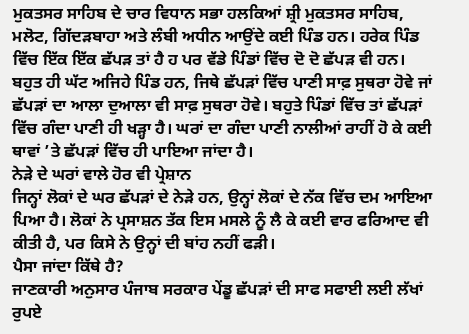ਮੁਕਤਸਰ ਸਾਹਿਬ ਦੇ ਚਾਰ ਵਿਧਾਨ ਸਭਾ ਹਲਕਿਆਂ ਸ਼੍ਰੀ ਮੁਕਤਸਰ ਸਾਹਿਬ, ਮਲੋਟ, ਗਿੱਦੜਬਾਹਾ ਅਤੇ ਲੰਬੀ ਅਧੀਨ ਆਉਂਦੇ ਕਈ ਪਿੰਡ ਹਨ। ਹਰੇਕ ਪਿੰਡ ਵਿੱਚ ਇੱਕ ਇੱਕ ਛੱਪੜ ਤਾਂ ਹੈ ਹ ਪਰ ਵੱਡੇ ਪਿੰਡਾਂ ਵਿੱਚ ਦੋ ਦੋ ਛੱਪੜ ਵੀ ਹਨ। ਬਹੁਤ ਹੀ ਘੱਟ ਅਜਿਹੇ ਪਿੰਡ ਹਨ, ਜਿਥੇ ਛੱਪੜਾਂ ਵਿੱਚ ਪਾਣੀ ਸਾਫ਼ ਸੁਥਰਾ ਹੋਵੇ ਜਾਂ ਛੱਪੜਾਂ ਦਾ ਆਲਾ ਦੁਆਲਾ ਵੀ ਸਾਫ਼ ਸੁਥਰਾ ਹੋਵੇ। ਬਹੁਤੇ ਪਿੰਡਾਂ ਵਿੱਚ ਤਾਂ ਛੱਪੜਾਂ ਵਿੱਚ ਗੰਦਾ ਪਾਣੀ ਹੀ ਖੜ੍ਹਾ ਹੈ। ਘਰਾਂ ਦਾ ਗੰਦਾ ਪਾਣੀ ਨਾਲੀਆਂ ਰਾਹੀਂ ਹੋ ਕੇ ਕਈ ਥਾਵਾਂ ’ਤੇ ਛੱਪੜਾਂ ਵਿੱਚ ਹੀ ਪਾਇਆ ਜਾਂਦਾ ਹੈ।
ਨੇੜੇ ਦੇ ਘਰਾਂ ਵਾਲੇ ਹੋਰ ਵੀ ਪ੍ਰੇਸ਼ਾਨ
ਜਿਨ੍ਹਾਂ ਲੋਕਾਂ ਦੇ ਘਰ ਛੱਪੜਾਂ ਦੇ ਨੇੜੇ ਹਨ, ਉਨ੍ਹਾਂ ਲੋਕਾਂ ਦੇ ਨੱਕ ਵਿੱਚ ਦਮ ਆਇਆ ਪਿਆ ਹੈ। ਲੋਕਾਂ ਨੇ ਪ੍ਰਸਾਸ਼ਨ ਤੱਕ ਇਸ ਮਸਲੇ ਨੂੰ ਲੈ ਕੇ ਕਈ ਵਾਰ ਫਰਿਆਦ ਵੀ ਕੀਤੀ ਹੈ, ਪਰ ਕਿਸੇ ਨੇ ਉਨ੍ਹਾਂ ਦੀ ਬਾਂਹ ਨਹੀਂ ਫੜੀ।
ਪੈਸਾ ਜਾਂਦਾ ਕਿੱਥੇ ਹੈ?
ਜਾਣਕਾਰੀ ਅਨੁਸਾਰ ਪੰਜਾਬ ਸਰਕਾਰ ਪੇਂਡੂ ਛੱਪੜਾਂ ਦੀ ਸਾਫ ਸਫਾਈ ਲਈ ਲੱਖਾਂ ਰੁਪਏ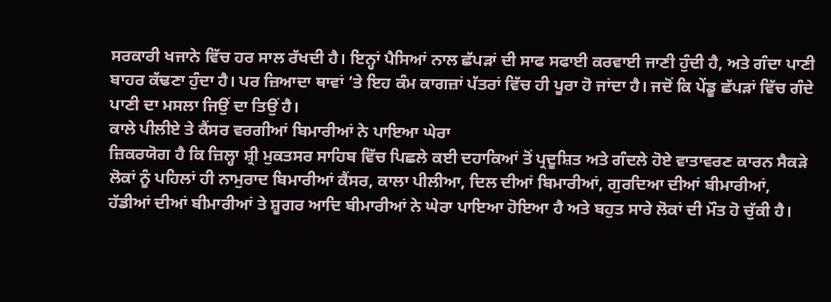ਸਰਕਾਰੀ ਖਜਾਨੇ ਵਿੱਚ ਹਰ ਸਾਲ ਰੱਖਦੀ ਹੈ। ਇਨ੍ਹਾਂ ਪੈਸਿਆਂ ਨਾਲ ਛੱਪੜਾਂ ਦੀ ਸਾਫ ਸਫਾਈ ਕਰਵਾਈ ਜਾਣੀ ਹੁੰਦੀ ਹੈ, ਅਤੇ ਗੰਦਾ ਪਾਣੀ ਬਾਹਰ ਕੱਢਣਾ ਹੁੰਦਾ ਹੈ। ਪਰ ਜ਼ਿਆਦਾ ਥਾਵਾਂ ’ਤੇ ਇਹ ਕੰਮ ਕਾਗਜ਼ਾਂ ਪੱਤਰਾਂ ਵਿੱਚ ਹੀ ਪੂਰਾ ਹੋ ਜਾਂਦਾ ਹੈ। ਜਦੋਂ ਕਿ ਪੇਂਡੂ ਛੱਪੜਾਂ ਵਿੱਚ ਗੰਦੇ ਪਾਣੀ ਦਾ ਮਸਲਾ ਜਿਉਂ ਦਾ ਤਿਉਂ ਹੈ।
ਕਾਲੇ ਪੀਲੀਏ ਤੇ ਕੈਂਸਰ ਵਰਗੀਆਂ ਬਿਮਾਰੀਆਂ ਨੇ ਪਾਇਆ ਘੇਰਾ
ਜ਼ਿਕਰਯੋਗ ਹੈ ਕਿ ਜ਼ਿਲ੍ਹਾ ਸ਼੍ਰੀ ਮੁਕਤਸਰ ਸਾਹਿਬ ਵਿੱਚ ਪਿਛਲੇ ਕਈ ਦਹਾਕਿਆਂ ਤੋਂ ਪ੍ਰਦੂਸ਼ਿਤ ਅਤੇ ਗੰਦਲੇ ਹੋਏ ਵਾਤਾਵਰਣ ਕਾਰਨ ਸੈਕੜੇ ਲੋਕਾਂ ਨੂੰ ਪਹਿਲਾਂ ਹੀ ਨਾਮੁਰਾਦ ਬਿਮਾਰੀਆਂ ਕੈਂਸਰ, ਕਾਲਾ ਪੀਲੀਆ, ਦਿਲ ਦੀਆਂ ਬਿਮਾਰੀਆਂ, ਗੁਰਦਿਆ ਦੀਆਂ ਬੀਮਾਰੀਆਂ, ਹੱਡੀਆਂ ਦੀਆਂ ਬੀਮਾਰੀਆਂ ਤੇ ਸ਼ੂਗਰ ਆਦਿ ਬੀਮਾਰੀਆਂ ਨੇ ਘੇਰਾ ਪਾਇਆ ਹੋਇਆ ਹੈ ਅਤੇ ਬਹੁਤ ਸਾਰੇ ਲੋਕਾਂ ਦੀ ਮੌਤ ਹੋ ਚੁੱਕੀ ਹੈ।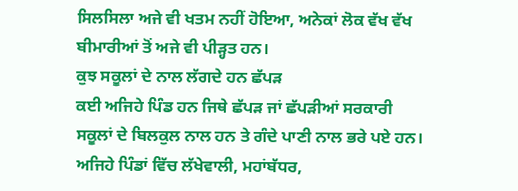ਸਿਲਸਿਲਾ ਅਜੇ ਵੀ ਖਤਮ ਨਹੀਂ ਹੋਇਆ, ਅਨੇਕਾਂ ਲੋਕ ਵੱਖ ਵੱਖ ਬੀਮਾਰੀਆਂ ਤੋਂ ਅਜੇ ਵੀ ਪੀੜ੍ਹਤ ਹਨ।
ਕੁਝ ਸਕੂਲਾਂ ਦੇ ਨਾਲ ਲੱਗਦੇ ਹਨ ਛੱਪੜ
ਕਈ ਅਜਿਹੇ ਪਿੰਡ ਹਨ ਜਿਥੇ ਛੱਪੜ ਜਾਂ ਛੱਪੜੀਆਂ ਸਰਕਾਰੀ ਸਕੂਲਾਂ ਦੇ ਬਿਲਕੁਲ ਨਾਲ ਹਨ ਤੇ ਗੰਦੇ ਪਾਣੀ ਨਾਲ ਭਰੇ ਪਏ ਹਨ। ਅਜਿਹੇ ਪਿੰਡਾਂ ਵਿੱਚ ਲੱਖੇਵਾਲੀ, ਮਹਾਂਬੱਧਰ,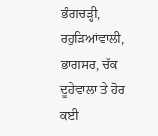ਭੰਗਚੜ੍ਹੀ, ਰਹੁੜਿਆਂਵਾਲੀ, ਭਾਗਸਰ, ਚੱਕ ਦੂਹੇਵਾਲਾ ਤੇ ਹੋਰ ਕਈ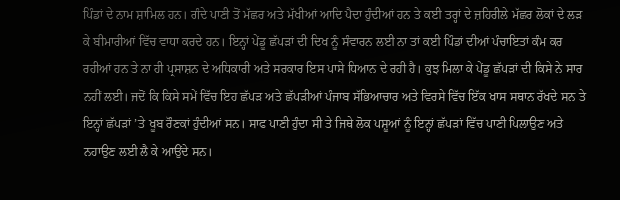ਪਿੰਡਾਂ ਦੇ ਨਾਮ ਸ਼ਾਮਿਲ ਹਨ। ਗੰਦੇ ਪਾਣੀ ਤੋਂ ਮੱਛਰ ਅਤੇ ਮੱਖੀਆਂ ਆਦਿ ਪੈਦਾ ਹੁੰਦੀਆਂ ਹਨ ਤੇ ਕਈ ਤਰ੍ਹਾਂ ਦੇ ਜ਼ਹਿਰੀਲੇ ਮੱਛਰ ਲੋਕਾਂ ਦੇ ਲੜ ਕੇ ਬੀਮਾਰੀਆਂ ਵਿੱਚ ਵਾਧਾ ਕਰਦੇ ਹਨ। ਇਨ੍ਹਾਂ ਪੇਂਡੂ ਛੱਪੜਾਂ ਦੀ ਦਿਖ ਨੂੰ ਸੰਵਾਰਨ ਲਈ ਨਾ ਤਾਂ ਕਈ ਪਿੰਡਾਂ ਦੀਆਂ ਪੰਚਾਇਤਾਂ ਕੰਮ ਕਰ ਰਹੀਆਂ ਹਨ ਤੇ ਨਾ ਹੀ ਪ੍ਰਸਾਸ਼ਨ ਦੇ ਅਧਿਕਾਰੀ ਅਤੇ ਸਰਕਾਰ ਇਸ ਪਾਸੇ ਧਿਆਨ ਦੇ ਰਹੀ ਹੈ। ਕੁਝ ਮਿਲਾ ਕੇ ਪੇਂਡੂ ਛੱਪੜਾਂ ਦੀ ਕਿਸੇ ਨੇ ਸਾਰ ਨਹੀਂ ਲਈ। ਜਦੋਂ ਕਿ ਕਿਸੇ ਸਮੇਂ ਵਿੱਚ ਇਹ ਛੱਪੜ ਅਤੇ ਛੱਪੜੀਆਂ ਪੰਜਾਬ ਸੱਭਿਆਚਾਰ ਅਤੇ ਵਿਰਸੇ ਵਿੱਚ ਇੱਕ ਖਾਸ ਸਥਾਨ ਰੱਖਦੇ ਸਨ ਤੇ ਇਨ੍ਹਾਂ ਛੱਪੜਾਂ ’ਤੇ ਖੂਬ ਰੌਣਕਾਂ ਹੁੰਦੀਆਂ ਸਨ। ਸਾਫ ਪਾਣੀ ਹੁੰਦਾ ਸੀ ਤੇ ਜਿਥੇ ਲੋਕ ਪਸ਼ੂਆਂ ਨੂੰ ਇਨ੍ਹਾਂ ਛੱਪੜਾਂ ਵਿੱਚ ਪਾਣੀ ਪਿਲਾਉਣ ਅਤੇ ਨਹਾਉਣ ਲਈ ਲੈ ਕੇ ਆਉਂਦੇ ਸਨ।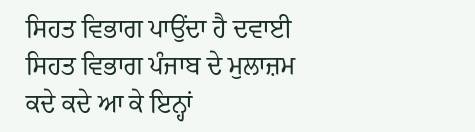ਸਿਹਤ ਵਿਭਾਗ ਪਾਉਂਦਾ ਹੈ ਦਵਾਈ
ਸਿਹਤ ਵਿਭਾਗ ਪੰਜਾਬ ਦੇ ਮੁਲਾਜ਼ਮ ਕਦੇ ਕਦੇ ਆ ਕੇ ਇਨ੍ਹਾਂ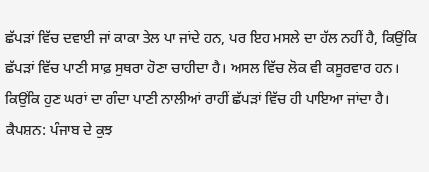ਛੱਪੜਾਂ ਵਿੱਚ ਦਵਾਈ ਜਾਂ ਕਾਕਾ ਤੇਲ ਪਾ ਜਾਂਦੇ ਹਨ, ਪਰ ਇਹ ਮਸਲੇ ਦਾ ਹੱਲ ਨਹੀਂ ਹੈ, ਕਿਉਂਕਿ ਛੱਪੜਾਂ ਵਿੱਚ ਪਾਣੀ ਸਾਫ਼ ਸੁਥਰਾ ਹੋਣਾ ਚਾਹੀਦਾ ਹੈ। ਅਸਲ ਵਿੱਚ ਲੋਕ ਵੀ ਕਸੂਰਵਾਰ ਹਨ। ਕਿਉਂਕਿ ਹੁਣ ਘਰਾਂ ਦਾ ਗੰਦਾ ਪਾਣੀ ਨਾਲੀਆਂ ਰਾਹੀਂ ਛੱਪੜਾਂ ਵਿੱਚ ਹੀ ਪਾਇਆ ਜਾਂਦਾ ਹੈ।
ਕੈਪਸ਼ਨ: ਪੰਜਾਬ ਦੇ ਕੁਝ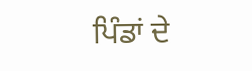ਪਿੰਡਾਂ ਦੇ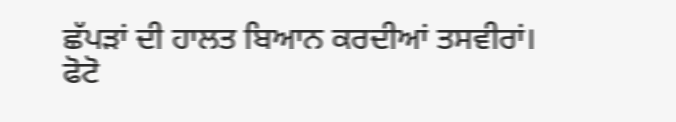ਛੱਪੜਾਂ ਦੀ ਹਾਲਤ ਬਿਆਨ ਕਰਦੀਆਂ ਤਸਵੀਰਾਂ।
ਫੋਟੋ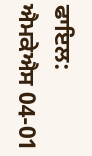ਫਾਇਲ: ਐਮਕੇਐਸ 04-01